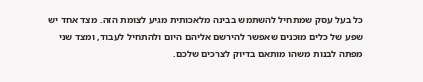כל בעל עסק שמתחיל להשתמש בבינה מלאכותית מגיע לצומת הזה. מצד אחד יש שפע של כלים מוכנים שאפשר להירשם אליהם היום ולהתחיל לעבוד, ומצד שני מפתה לבנות משהו מותאם בדיוק לצרכים שלכם.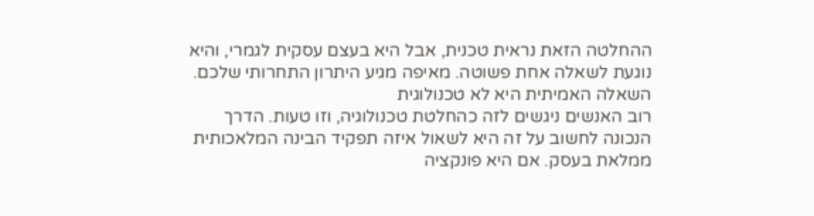ההחלטה הזאת נראית טכנית, אבל היא בעצם עסקית לגמרי, והיא נוגעת לשאלה אחת פשוטה. מאיפה מגיע היתרון התחרותי שלכם.
השאלה האמיתית היא לא טכנולוגית
רוב האנשים ניגשים לזה כהחלטת טכנולוגיה, וזו טעות. הדרך הנכונה לחשוב על זה היא לשאול איזה תפקיד הבינה המלאכותית ממלאת בעסק. אם היא פונקציה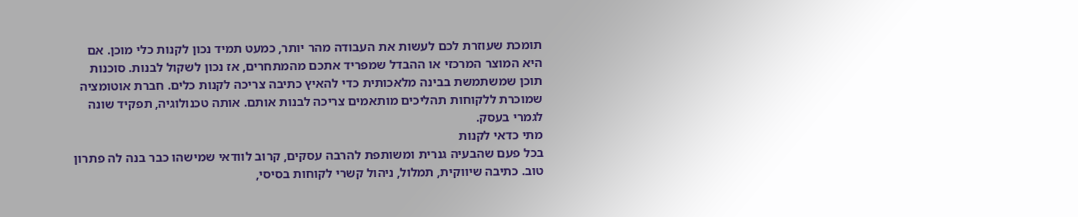תומכת שעוזרת לכם לעשות את העבודה מהר יותר, כמעט תמיד נכון לקנות כלי מוכן. אם היא המוצר המרכזי או ההבדל שמפריד אתכם מהמתחרים, אז נכון לשקול לבנות. סוכנות תוכן שמשתמשת בבינה מלאכותית כדי להאיץ כתיבה צריכה לקנות כלים. חברת אוטומציה שמוכרת ללקוחות תהליכים מותאמים צריכה לבנות אותם. אותה טכנולוגיה, תפקיד שונה לגמרי בעסק.
מתי כדאי לקנות
בכל פעם שהבעיה גנרית ומשותפת להרבה עסקים, קרוב לוודאי שמישהו כבר בנה לה פתרון טוב. כתיבה שיווקית, תמלול, ניהול קשרי לקוחות בסיסי,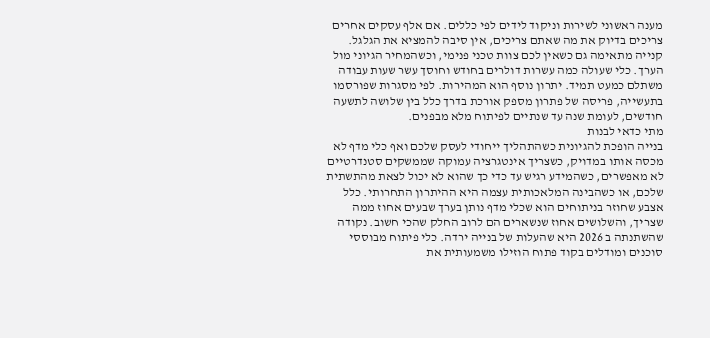מענה ראשוני לשירות וניקוד לידים לפי כללים. אם אלף עסקים אחרים צריכים בדיוק את מה שאתם צריכים, אין סיבה להמציא את הגלגל. קנייה מתאימה גם כשאין לכם צוות טכני פנימי, וכשהמחיר הגיוני מול הערך. כלי שעולה כמה עשרות דולרים בחודש וחוסך עשר שעות עבודה משתלם כמעט תמיד. יתרון נוסף הוא המהירות. לפי מסגרות שפורסמו בתעשייה, פריסה של פתרון מספק אורכת בדרך כלל בין שלושה לתשעה חודשים, לעומת שנה עד שנתיים לפיתוח מלא מבפנים.
מתי כדאי לבנות
בנייה הופכת להגיונית כשהתהליך ייחודי לעסק שלכם ואף כלי מדף לא מכסה אותו במדויק, כשצריך אינטגרציה עמוקה שממשקים סטנדרטיים לא מאפשרים, כשהמידע רגיש עד כדי כך שהוא לא יכול לצאת מהתשתית שלכם, או כשהבינה המלאכותית עצמה היא ההיתרון התחרותי. כלל אצבע שחוזר בניתוחים הוא שכלי מדף נותן בערך שבעים אחוז ממה שצריך, והשלושים אחוז שנשארים הם לרוב החלק שהכי חשוב. נקודה שהשתנתה ב 2026 היא שהעלות של בנייה ירדה. כלי פיתוח מבוססי סוכנים ומודלים בקוד פתוח הוזילו משמעותית את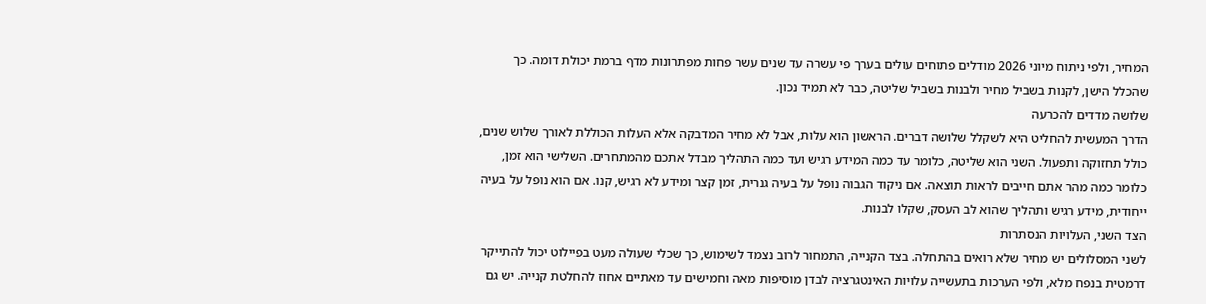המחיר, ולפי ניתוח מיוני 2026 מודלים פתוחים עולים בערך פי עשרה עד שנים עשר פחות מפתרונות מדף ברמת יכולת דומה. כך שהכלל הישן, לקנות בשביל מחיר ולבנות בשביל שליטה, כבר לא תמיד נכון.
שלושה מדדים להכרעה
הדרך המעשית להחליט היא לשקלל שלושה דברים. הראשון הוא עלות, אבל לא מחיר המדבקה אלא העלות הכוללת לאורך שלוש שנים, כולל תחזוקה ותפעול. השני הוא שליטה, כלומר עד כמה המידע רגיש ועד כמה התהליך מבדל אתכם מהמתחרים. השלישי הוא זמן, כלומר כמה מהר אתם חייבים לראות תוצאה. אם ניקוד הגבוה נופל על בעיה גנרית, זמן קצר ומידע לא רגיש, קנו. אם הוא נופל על בעיה ייחודית, מידע רגיש ותהליך שהוא לב העסק, שקלו לבנות.
הצד השני, העלויות הנסתרות
לשני המסלולים יש מחיר שלא רואים בהתחלה. בצד הקנייה, התמחור לרוב נצמד לשימוש, כך שכלי שעולה מעט בפיילוט יכול להתייקר דרמטית בנפח מלא, ולפי הערכות בתעשייה עלויות האינטגרציה לבדן מוסיפות מאה וחמישים עד מאתיים אחוז להחלטת קנייה. יש גם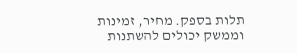תלות בספק. מחיר, זמינות וממשק יכולים להשתנות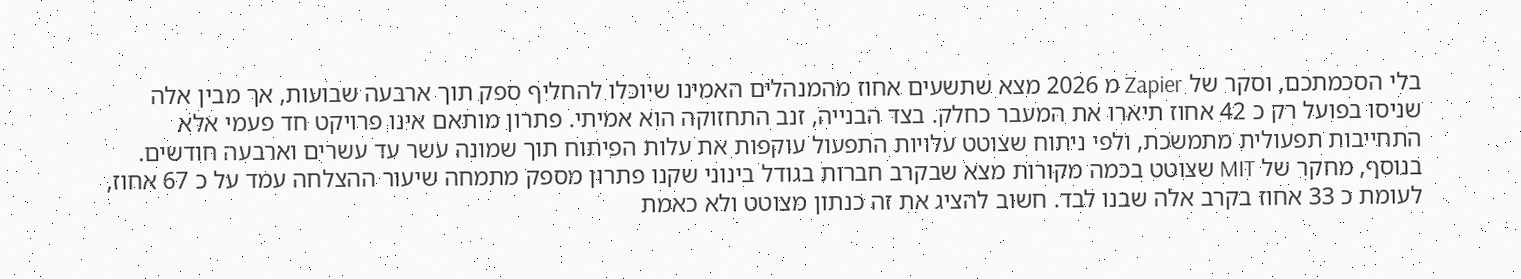בלי הסכמתכם, וסקר של Zapier מ 2026 מצא שתשעים אחוז מהמנהלים האמינו שיוכלו להחליף ספק תוך ארבעה שבועות, אך מבין אלה שניסו בפועל רק כ 42 אחוז תיארו את המעבר כחלק. בצד הבנייה, זנב התחזוקה הוא אמיתי. פתרון מותאם אינו פרויקט חד פעמי אלא התחייבות תפעולית מתמשכת, ולפי ניתוח שצוטט עלויות התפעול עוקפות את עלות הפיתוח תוך שמונה עשר עד עשרים וארבעה חודשים. בנוסף, מחקר של MIT שצוטט בכמה מקורות מצא שבקרב חברות בגודל בינוני שקנו פתרון מספק מתמחה שיעור ההצלחה עמד על כ 67 אחוז, לעומת כ 33 אחוז בקרב אלה שבנו לבד. חשוב להציג את זה כנתון מצוטט ולא כאמת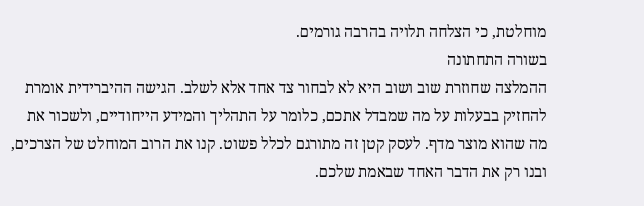מוחלטת, כי הצלחה תלויה בהרבה גורמים.
בשורה התחתונה
ההמלצה שחוזרת שוב ושוב היא לא לבחור צד אחד אלא לשלב. הגישה ההיברידית אומרת להחזיק בבעלות על מה שמבדל אתכם, כלומר על התהליך והמידע הייחודיים, ולשכור את מה שהוא מוצר מדף. לעסק קטן זה מתורגם לכלל פשוט. קנו את הרוב המוחלט של הצרכים, ובנו רק את הדבר האחד שבאמת שלכם.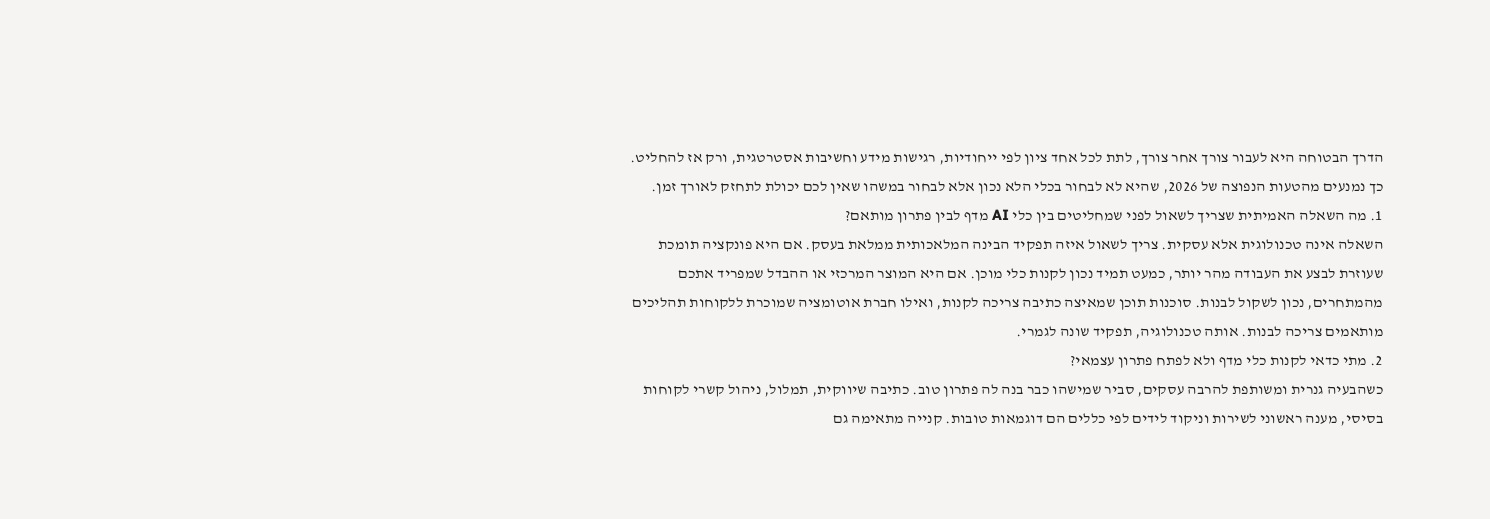הדרך הבטוחה היא לעבור צורך אחר צורך, לתת לכל אחד ציון לפי ייחודיות, רגישות מידע וחשיבות אסטרטגית, ורק אז להחליט. כך נמנעים מהטעות הנפוצה של 2026, שהיא לא לבחור בכלי הלא נכון אלא לבחור במשהו שאין לכם יכולת לתחזק לאורך זמן.
1. מה השאלה האמיתית שצריך לשאול לפני שמחליטים בין כלי AI מדף לבין פתרון מותאם?
השאלה אינה טכנולוגית אלא עסקית. צריך לשאול איזה תפקיד הבינה המלאכותית ממלאת בעסק. אם היא פונקציה תומכת שעוזרת לבצע את העבודה מהר יותר, כמעט תמיד נכון לקנות כלי מוכן. אם היא המוצר המרכזי או ההבדל שמפריד אתכם מהמתחרים, נכון לשקול לבנות. סוכנות תוכן שמאיצה כתיבה צריכה לקנות, ואילו חברת אוטומציה שמוכרת ללקוחות תהליכים מותאמים צריכה לבנות. אותה טכנולוגיה, תפקיד שונה לגמרי.
2. מתי כדאי לקנות כלי מדף ולא לפתח פתרון עצמאי?
כשהבעיה גנרית ומשותפת להרבה עסקים, סביר שמישהו כבר בנה לה פתרון טוב. כתיבה שיווקית, תמלול, ניהול קשרי לקוחות בסיסי, מענה ראשוני לשירות וניקוד לידים לפי כללים הם דוגמאות טובות. קנייה מתאימה גם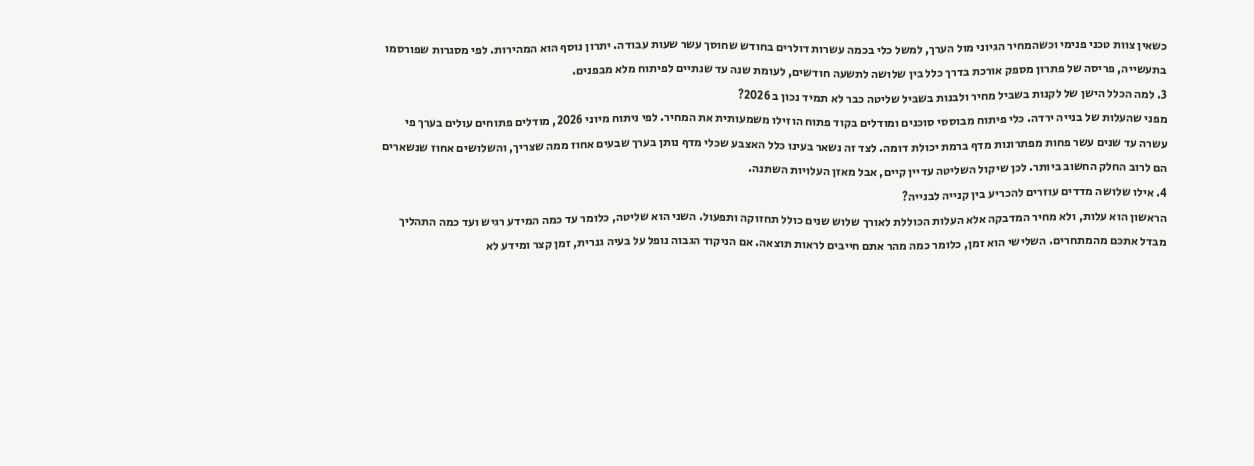כשאין צוות טכני פנימי וכשהמחיר הגיוני מול הערך, למשל כלי בכמה עשרות דולרים בחודש שחוסך עשר שעות עבודה. יתרון נוסף הוא המהירות. לפי מסגרות שפורסמו בתעשייה, פריסה של פתרון מספק אורכת בדרך כלל בין שלושה לתשעה חודשים, לעומת שנה עד שנתיים לפיתוח מלא מבפנים.
3. למה הכלל הישן של לקנות בשביל מחיר ולבנות בשביל שליטה כבר לא תמיד נכון ב 2026?
מפני שהעלות של בנייה ירדה. כלי פיתוח מבוססי סוכנים ומודלים בקוד פתוח הוזילו משמעותית את המחיר. לפי ניתוח מיוני 2026, מודלים פתוחים עולים בערך פי עשרה עד שנים עשר פחות מפתרונות מדף ברמת יכולת דומה. לצד זה נשאר בעינו כלל האצבע שכלי מדף נותן בערך שבעים אחוז ממה שצריך, והשלושים אחוז שנשארים הם לרוב החלק החשוב ביותר. לכן שיקול השליטה עדיין קיים, אבל מאזן העלויות השתנה.
4. אילו שלושה מדדים עוזרים להכריע בין קנייה לבנייה?
הראשון הוא עלות, ולא מחיר המדבקה אלא העלות הכוללת לאורך שלוש שנים כולל תחזוקה ותפעול. השני הוא שליטה, כלומר עד כמה המידע רגיש ועד כמה התהליך מבדל אתכם מהמתחרים. השלישי הוא זמן, כלומר כמה מהר אתם חייבים לראות תוצאה. אם הניקוד הגבוה נופל על בעיה גנרית, זמן קצר ומידע לא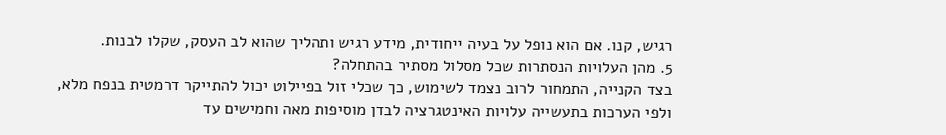רגיש, קנו. אם הוא נופל על בעיה ייחודית, מידע רגיש ותהליך שהוא לב העסק, שקלו לבנות.
5. מהן העלויות הנסתרות שכל מסלול מסתיר בהתחלה?
בצד הקנייה, התמחור לרוב נצמד לשימוש, כך שכלי זול בפיילוט יכול להתייקר דרמטית בנפח מלא, ולפי הערכות בתעשייה עלויות האינטגרציה לבדן מוסיפות מאה וחמישים עד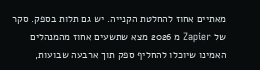מאתיים אחוז להחלטת הקנייה. יש גם תלות בספק. סקר של Zapier מ 2026 מצא שתשעים אחוז מהמנהלים האמינו שיוכלו להחליף ספק תוך ארבעה שבועות,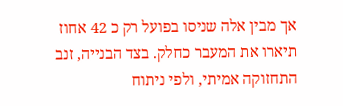אך מבין אלה שניסו בפועל רק כ 42 אחוז תיארו את המעבר כחלק. בצד הבנייה, זנב התחזוקה אמיתי, ולפי ניתוח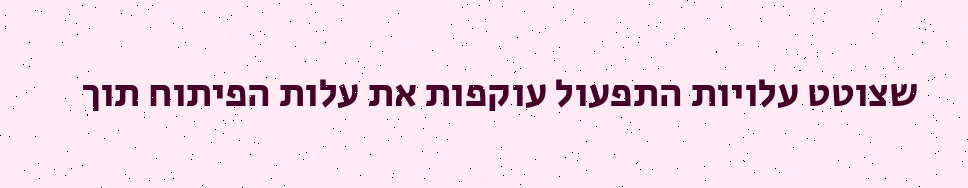שצוטט עלויות התפעול עוקפות את עלות הפיתוח תוך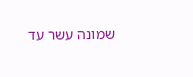שמונה עשר עד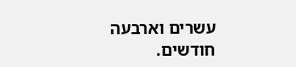עשרים וארבעה חודשים.